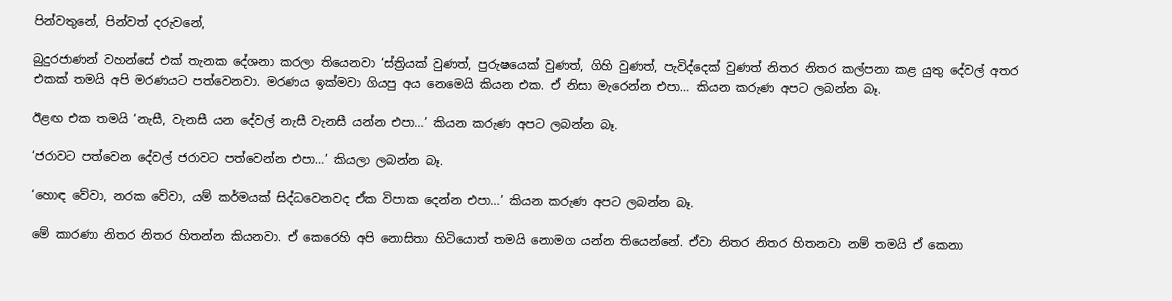පින්වතුනේ, පින්වත් දරුවනේ,

බුදුරජාණන් වහන්සේ එක් තැනක දේශනා කරලා තියෙනවා ‘ස්ත්‍රියක් වුණත්, පුරුෂයෙක් වුණත්, ගිහි වුණත්, පැවිද්දෙක් වුණත් නිතර නිතර කල්පනා කළ යුතු දේවල් අතර එකක් තමයි අපි මරණයට පත්වෙනවා. මරණය ඉක්මවා ගියපු අය නෙමෙයි කියන එක. ඒ නිසා මැරෙන්න එපා… කියන කරුණ අපට ලබන්න බෑ.

ඊළඟ එක තමයි ‘නැසී, වැනසී යන දේවල් නැසී වැනසී යන්න එපා…’ කියන කරුණ අපට ලබන්න බෑ.

‘ජරාවට පත්වෙන දේවල් ජරාවට පත්වෙන්න එපා…’ කියලා ලබන්න බෑ.

‘හොඳ වේවා, නරක වේවා, යම් කර්මයක් සිද්ධවෙනවද ඒක විපාක දෙන්න එපා…’ කියන කරුණ අපට ලබන්න බෑ.

මේ කාරණා නිතර නිතර හිතන්න කියනවා. ඒ කෙරෙහි අපි නොසිතා හිටියොත් තමයි නොමග යන්න තියෙන්නේ. ඒවා නිතර නිතර හිතනවා නම් තමයි ඒ කෙනා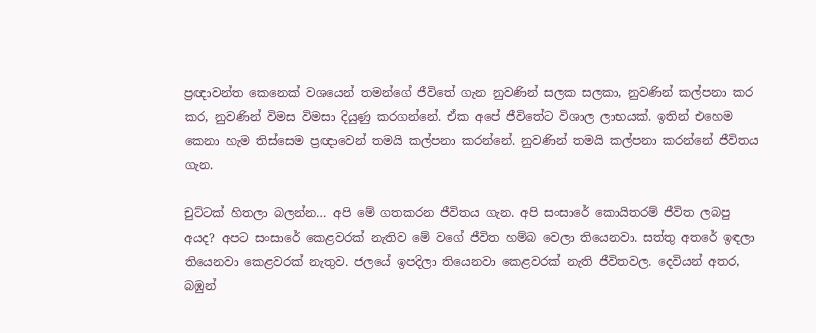ප්‍රඥාවන්ත කෙනෙක් වශයෙන් තමන්ගේ ජීවිතේ ගැන නුවණින් සලක සලකා, නුවණින් කල්පනා කර කර, නුවණින් විමස විමසා දියුණු කරගන්නේ. ඒක අපේ ජීවිතේට විශාල ලාභයක්. ඉතින් එහෙම කෙනා හැම තිස්සෙම ප්‍රඥාවෙන් තමයි කල්පනා කරන්නේ. නුවණින් තමයි කල්පනා කරන්නේ ජීවිතය ගැන.

චුට්ටක් හිතලා බලන්න… අපි මේ ගතකරන ජීවිතය ගැන. අපි සංසාරේ කොයිතරම් ජීවිත ලබපු අයද? අපට සංසාරේ කෙළවරක් නැතිව මේ වගේ ජීවිත හම්බ වෙලා තියෙනවා. සත්තු අතරේ ඉඳලා තියෙනවා කෙළවරක් නැතුව. ජලයේ ඉපදිලා තියෙනවා කෙළවරක් නැති ජීවිතවල. දෙවියන් අතර, බඹුන්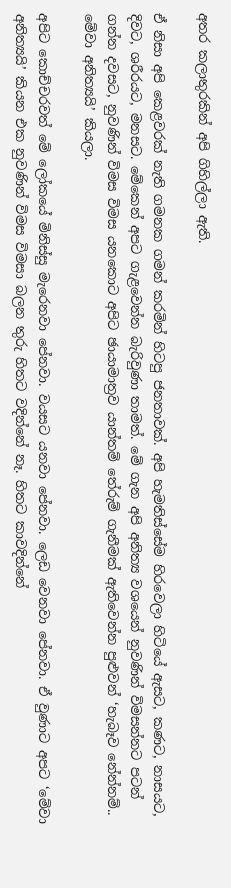අතර කලාතුරකින් අපි ගිහිල්ලා ඇති.

ඒ නිසා අපි කෙළවරක් නැති ගමනක ගමන් කරමින් හිටපු ජනතාවක්. අපි හැමතිස්සේම හිරවෙලා හිටියේ ඇසට, කණට, නාසයට, දිවට, ශරීරයට, මනසට. මේකෙන් අපට ගැළවෙන්න බැරිවුණා තාමත්. මේ ගැන අපි අනිත්‍ය වශයෙන් නුවණින් විමසන්නට පටන් ගන්න දවසට, නුවණින් විමස විමස යනකොට අපිට ඡායාමාත්‍රව යාන්තම් තේරුම් ගැනීමක් ඇතිවෙන්න පුළුවන් ‘හැබෑව නේන්නම්.. මේවා අනිත්‍යයි’ කියලා.

අපිට කොච්චරවත් මේ ලෝකයේ මිනිස්සු මැරෙනවා පේනවා. වයසට යනවා පේනවා. ලෙඩ වෙනවා පේනවා. ඒ වුණාට අපට ‘මේවා අනිත්‍යයි’ කියන එක නුවණින් විමස විමසා බලන තුරු හිතට වදින්නේ නෑ. හිතට කාවදින්නේ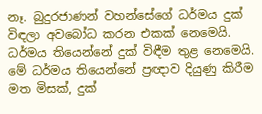නෑ. බුදුරජාණන් වහන්සේගේ ධර්මය දුක් විඳලා අවබෝධ කරන එකක් නෙමෙයි. ධර්මය තියෙන්නේ දුක් විඳීම තුළ නෙමෙයි. මේ ධර්මය තියෙන්නේ ප්‍රඥාව දියුණු කිරීම මත මිසක්, දුක්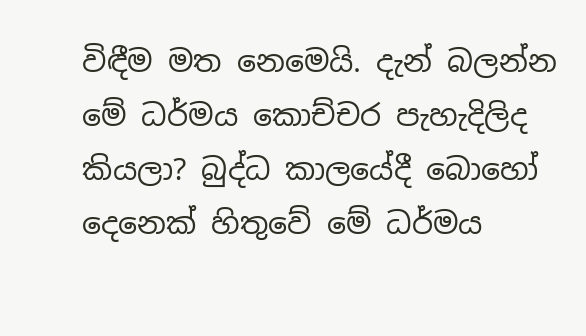විඳීම මත නෙමෙයි. දැන් බලන්න මේ ධර්මය කොච්චර පැහැදිලිද කියලා? බුද්ධ කාලයේදී බොහෝ දෙනෙක් හිතුවේ මේ ධර්මය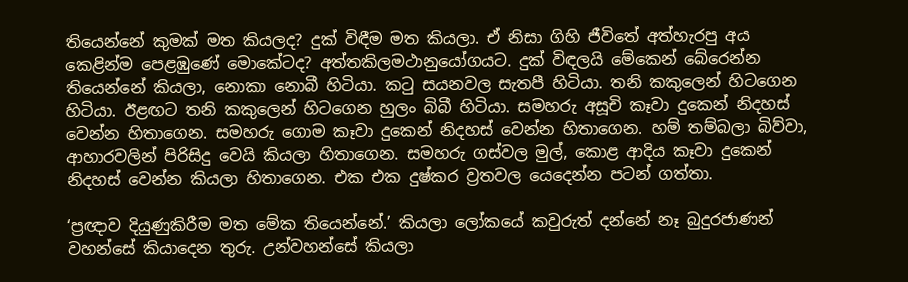තියෙන්නේ කුමක් මත කියලද? දුක් විඳීම මත කියලා. ඒ නිසා ගිහි ජීවිතේ අත්හැරපු අය කෙළින්ම පෙළඹුණේ මොකේටද? අත්තකිලමථානුයෝගයට. දුක් විඳලයි මේකෙන් බේරෙන්න තියෙන්නේ කියලා, නොකා නොබී හිටියා. කටු සයනවල සැතපී හිටියා. තනි කකුලෙන් හිටගෙන හිටියා. ඊළඟට තනි කකුලෙන් හිටගෙන හුලං බිබී හිටියා. සමහරු අසූචි කෑවා දුකෙන් නිදහස් වෙන්න හිතාගෙන. සමහරු ගොම කෑවා දුකෙන් නිදහස් වෙන්න හිතාගෙන. හම් තම්බලා බිව්වා, ආහාරවලින් පිරිසිදු වෙයි කියලා හිතාගෙන. සමහරු ගස්වල මුල්, කොළ ආදිය කෑවා දුකෙන් නිදහස් වෙන්න කියලා හිතාගෙන. එක එක දුෂ්කර ව්‍රතවල යෙදෙන්න පටන් ගත්තා.

‘ප්‍රඥාව දියුණුකිරීම මත මේක තියෙන්නේ.’ කියලා ලෝකයේ කවුරුත් දන්නේ නෑ බුදුරජාණන් වහන්සේ කියාදෙන තුරු. උන්වහන්සේ කියලා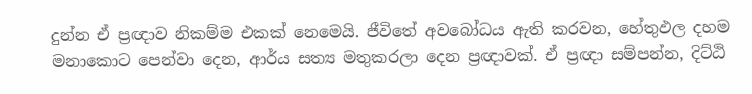දුන්න ඒ ප්‍රඥාව නිකම්ම එකක් නෙමෙයි. ජීවිතේ අවබෝධය ඇති කරවන, හේතුඵල දහම මනාකොට පෙන්වා දෙන, ආර්ය සත්‍ය මතුකරලා දෙන ප්‍රඥාවක්. ඒ ප්‍රඥා සම්පන්න, දිට්ඨි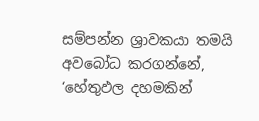සම්පන්න ශ්‍රාවකයා තමයි අවබෝධ කරගන්නේ, ‘හේතුඵල දහමකින්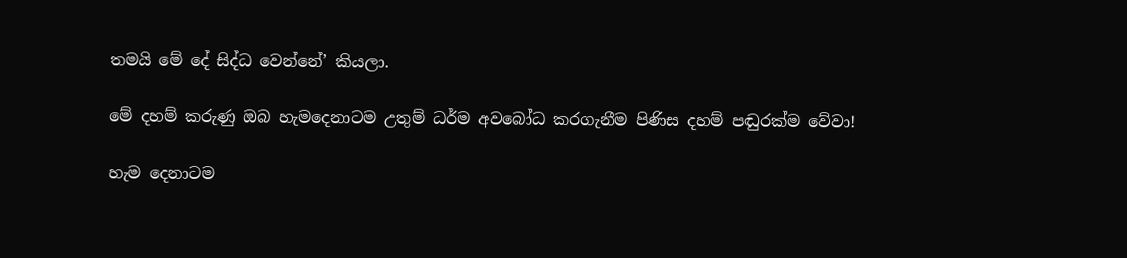තමයි මේ දේ සිද්ධ වෙන්නේ’ කියලා.

මේ දහම් කරුණු ඔබ හැමදෙනාටම උතුම් ධර්ම අවබෝධ කරගැනීම පිණිස දහම් පඬුරක්ම වේවා!

හැම දෙනාටම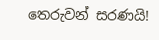තෙරුවන් සරණයි!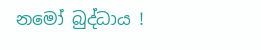නමෝ බුද්ධාය !